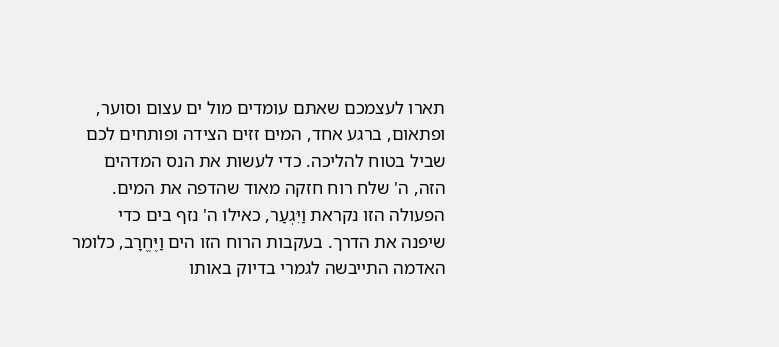תארו לעצמכם שאתם עומדים מול ים עצום וסוער, ופתאום, ברגע אחד, המים זזים הצידה ופותחים לכם שביל בטוח להליכה. כדי לעשות את הנס המדהים הזה, ה' שלח רוח חזקה מאוד שהדפה את המים. הפעולה הזו נקראת וַיִּגְעַר, כאילו ה' נזף בים כדי שיפנה את הדרך. בעקבות הרוח הזו הים וַיֶּחֱרָב, כלומר האדמה התייבשה לגמרי בדיוק באותו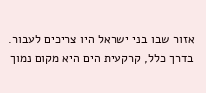אזור שבו בני ישראל היו צריכים לעבור. בדרך כלל, קרקעית הים היא מקום נמוך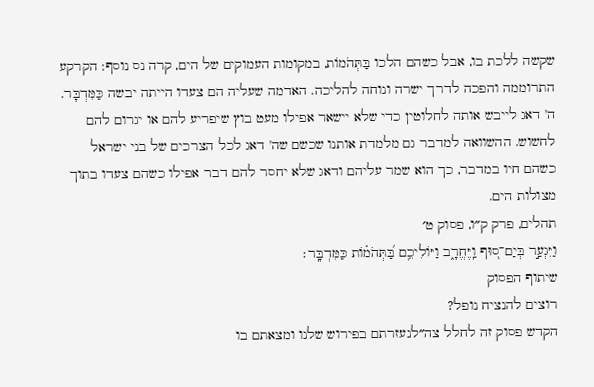שקשה ללכת בו, אבל כשהם הלכו בַּתְּהֹמוֹת, במקומות העמוקים של הים, קרה נס נוסף: הקרקע התרוממה והפכה לדרך ישרה ונוחה להליכה. האדמה שעליה הם צעדו הייתה יבשה כַּמִּדְבָּר. ה' דאג לייבש אותה לחלוטין כדי שלא יישאר אפילו מעט בוץ שיפריע להם או יגרום להם לחשוש. ההשוואה למדבר גם מלמדת אותנו שכשם שה' דאג לכל הצרכים של בני ישראל כשהם חיו במדבר, כך הוא שמר עליהם ודאג שלא יחסר להם דבר אפילו כשהם צעדו בתוך מצולות הים.
תהלים, פרק ק״ו, פסוק ט׳
וַיִּגְעַ֣ר בְּיַם־ס֭וּף וַֽיֶּחֱרָ֑ב וַיּוֹלִיכֵ֥ם בַּ֝תְּהֹמ֗וֹת כַּמִּדְבָּֽר׃
שיתוף הפסוק
רוצים להנציח נופל?
הקדש פסוק זה לחלל צה״לנעזרתם בפירוש שלנו ומצאתם בו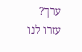ערך?
עזרו לנו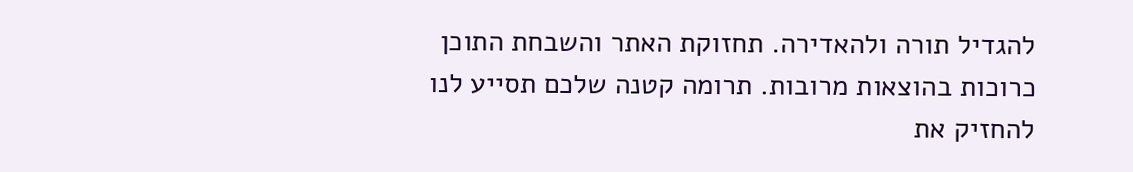להגדיל תורה ולהאדירה. תחזוקת האתר והשבחת התוכן כרוכות בהוצאות מרובות. תרומה קטנה שלכם תסייע לנו להחזיק את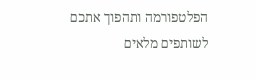הפלטפורמה ותהפוך אתכם לשותפים מלאים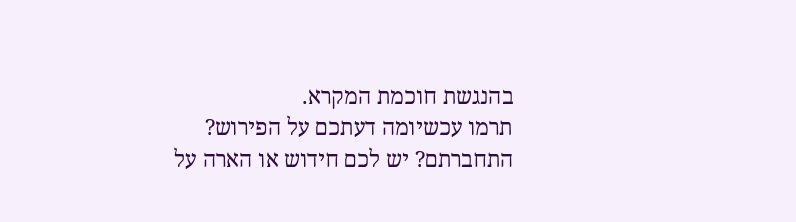בהנגשת חוכמת המקרא.
תרמו עכשיומה דעתכם על הפירוש?
התחברתם? יש לכם חידוש או הארה על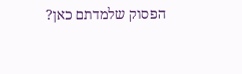הפסוק שלמדתם כאן?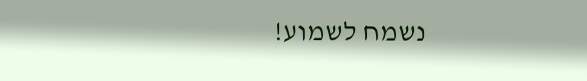נשמח לשמוע!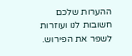ההערות שלכם חשובות לנו ועוזרות לשפר את הפירוש.